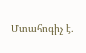Մտահոգիչ է․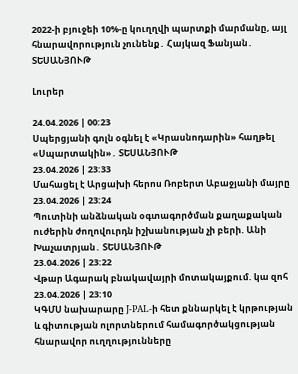2022-ի բյուջեի 10%-ը կուղղվի պարտքի մարմանը, այլ հնարավորություն չունենք․ Հայկազ Ֆանյան․ ՏԵՍԱՆՅՈՒԹ

Լուրեր

24.04.2026 | 00:23
Սպերցյանի գոլն օգնել է «Կրասնոդարին» հաղթել «Սպարտակին»․ ՏԵՍԱՆՅՈՒԹ
23.04.2026 | 23:33
Մահացել է Արցախի հերոս Ռոբերտ Աբաջյանի մայրը
23.04.2026 | 23:24
Պուտինի անձնական օգտագործման քաղաքական ուժերին ժողովուրդն իշխանության չի բերի. Անի Խաչատրյան․ ՏԵՍԱՆՅՈՒԹ
23.04.2026 | 23:22
Վթար Ագարակ բնակավայրի մոտակայքում. կա զոհ
23.04.2026 | 23:10
ԿԳՄՍ նախարարը J-PAL-ի հետ քննարկել է կրթության և գիտության ոլորտներում համագործակցության հնարավոր ուղղությունները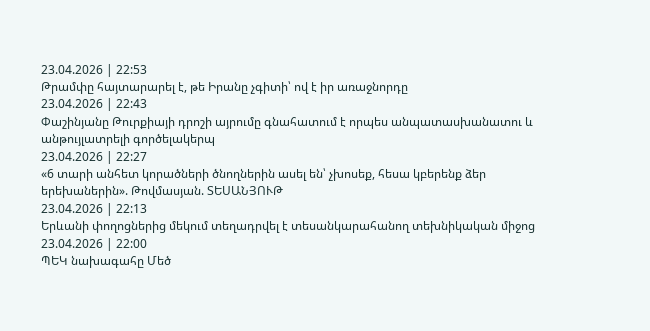23.04.2026 | 22:53
Թրամփը հայտարարել է, թե Իրանը չգիտի՝ ով է իր առաջնորդը
23.04.2026 | 22:43
Փաշինյանը Թուրքիայի դրոշի այրումը գնահատում է որպես անպատասխանատու և անթույլատրելի գործելակերպ
23.04.2026 | 22:27
«6 տարի անհետ կորածների ծնողներին ասել են՝ չխոսեք, հեսա կբերենք ձեր երեխաներին». Թովմասյան. ՏԵՍԱՆՅՈՒԹ
23.04.2026 | 22:13
Երևանի փողոցներից մեկում տեղադրվել է տեսանկարահանող տեխնիկական միջոց
23.04.2026 | 22:00
ՊԵԿ նախագահը Մեծ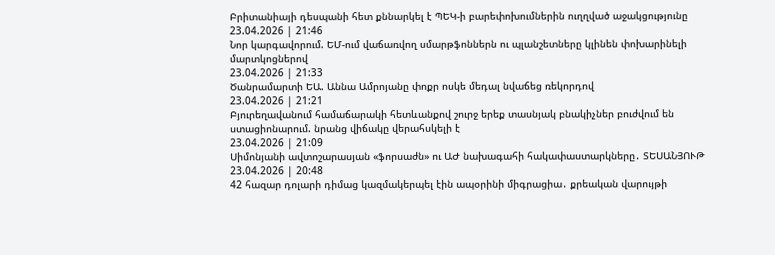Բրիտանիայի դեսպանի հետ քննարկել է ՊԵԿ-ի բարեփոխումներին ուղղված աջակցությունը
23.04.2026 | 21:46
Նոր կարգավորում. ԵՄ-ում վաճառվող սմարթֆոններն ու պլանշետները կլինեն փոխարինելի մարտկոցներով
23.04.2026 | 21:33
Ծանրամարտի ԵԱ. Աննա Ամրոյանը փոքր ոսկե մեդալ նվաճեց ռեկորդով
23.04.2026 | 21:21
Բյուրեղավանում համաճարակի հետևանքով շուրջ երեք տասնյակ բնակիչներ բուժվում են ստացիոնարում. նրանց վիճակը վերահսկելի է
23.04.2026 | 21:09
Սիմոնյանի ավտոշարասյան «ֆորսաժն» ու ԱԺ նախագահի հակափաստարկները․ ՏԵՍԱՆՅՈՒԹ
23.04.2026 | 20:48
42 հազար դոլարի դիմաց կազմակերպել էին ապօրինի միգրացիա․ քրեական վարույթի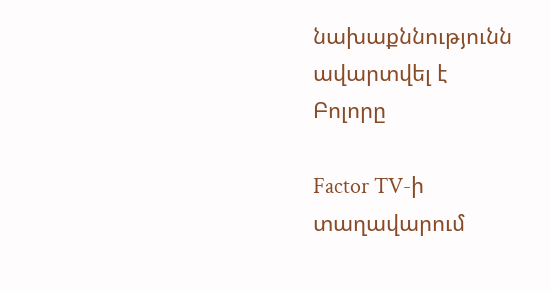նախաքննությունն ավարտվել է
Բոլորը

Factor TV-ի տաղավարում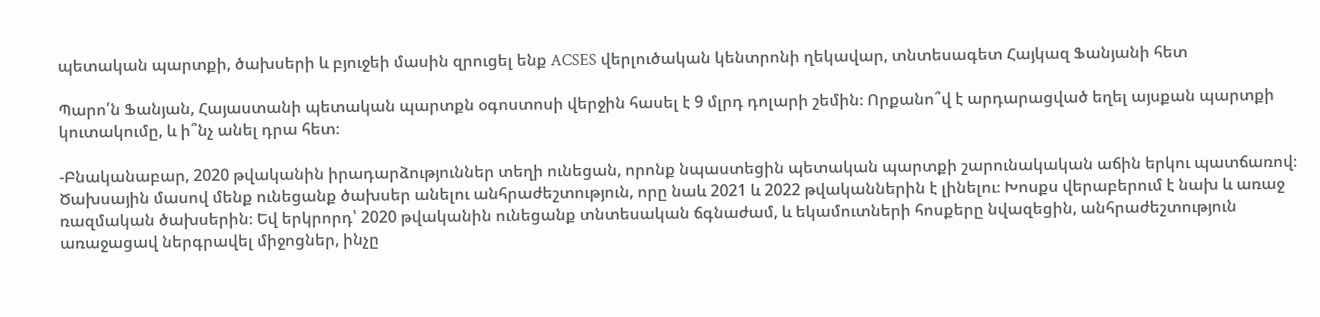պետական պարտքի, ծախսերի և բյուջեի մասին զրուցել ենք ACSES վերլուծական կենտրոնի ղեկավար, տնտեսագետ Հայկազ Ֆանյանի հետ

Պարո՛ն Ֆանյան, Հայաստանի պետական պարտքն օգոստոսի վերջին հասել է 9 մլրդ դոլարի շեմին։ Որքանո՞վ է արդարացված եղել այսքան պարտքի կուտակումը, և ի՞նչ անել դրա հետ։

-Բնականաբար, 2020 թվականին իրադարձություններ տեղի ունեցան, որոնք նպաստեցին պետական պարտքի շարունակական աճին երկու պատճառով։ Ծախսային մասով մենք ունեցանք ծախսեր անելու անհրաժեշտություն, որը նաև 2021 և 2022 թվականներին է լինելու։ Խոսքս վերաբերում է նախ և առաջ ռազմական ծախսերին։ Եվ երկրորդ՝ 2020 թվականին ունեցանք տնտեսական ճգնաժամ, և եկամուտների հոսքերը նվազեցին, անհրաժեշտություն առաջացավ ներգրավել միջոցներ, ինչը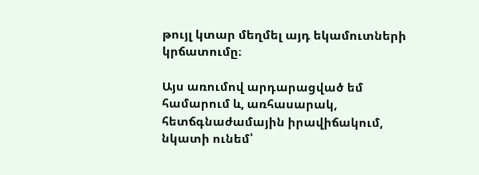թույլ կտար մեղմել այդ եկամուտների կրճատումը։

Այս առումով արդարացված եմ համարում և, առհասարակ, հետճգնաժամային իրավիճակում, նկատի ունեմ՝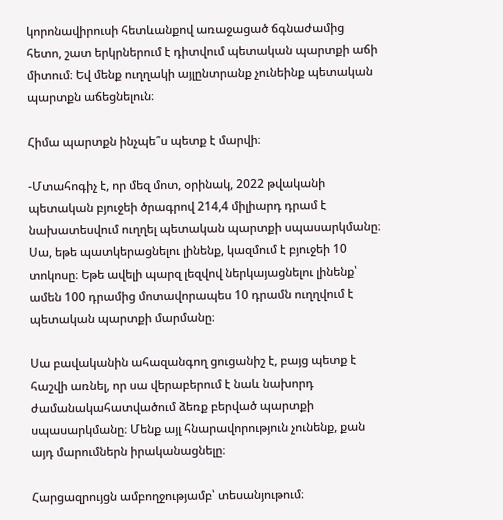կորոնավիրուսի հետևանքով առաջացած ճգնաժամից հետո, շատ երկրներում է դիտվում պետական պարտքի աճի միտում։ Եվ մենք ուղղակի այլընտրանք չունեինք պետական պարտքն աճեցնելուն։

Հիմա պարտքն ինչպե՞ս պետք է մարվի։

-Մտահոգիչ է, որ մեզ մոտ, օրինակ, 2022 թվականի պետական բյուջեի ծրագրով 214,4 միլիարդ դրամ է նախատեսվում ուղղել պետական պարտքի սպասարկմանը։ Սա, եթե պատկերացնելու լինենք, կազմում է բյուջեի 10 տոկոսը։ Եթե ավելի պարզ լեզվով ներկայացնելու լինենք՝ ամեն 100 դրամից մոտավորապես 10 դրամն ուղղվում է պետական պարտքի մարմանը։

Սա բավականին ահազանգող ցուցանիշ է, բայց պետք է հաշվի առնել, որ սա վերաբերում է նաև նախորդ ժամանակահատվածում ձեռք բերված պարտքի սպասարկմանը։ Մենք այլ հնարավորություն չունենք, քան այդ մարումներն իրականացնելը։

Հարցազրույցն ամբողջությամբ՝ տեսանյութում։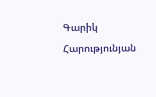Գարիկ Հարությունյան